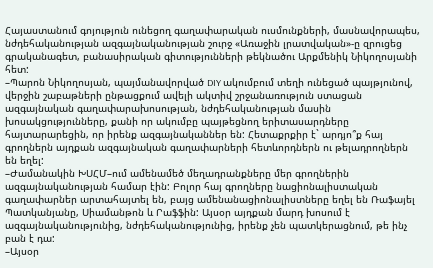Հայաստանում գոյություն ունեցող գաղափարական ուսմունքների, մասնավորապես, նժդեհականության ազգայնականության շուրջ «Առաջին լրատվական»-ը զրուցեց գրականագետ, բանասիրական գիտությունների թեկնածու Արքմենիկ Նիկողոսյանի հետ:
–Պարոն Նիկողոսյան, պայմանավորված DIY ակումբում տեղի ունեցած պայթյունով, վերջին շաբաթների ընթացքում ավելի ակտիվ շրջանառություն ստացան ազգայնական գաղափարախոսության, նժդեհականության մասին խոսակցությունները, քանի որ ակումբը պայթեցնող երիտասարդները հայտարարեցին, որ իրենք ազգայնականներ են: Հետաքրքիր է` արդյո՞ք հայ գրողներն այդքան ազգայնական գաղափարների հետևորդներն ու թելադրողներն են եղել:
–Ժամանակին ԽՍՀՄ–ում ամենամեծ մեղադրանքները մեր գրողներին ազգայնականության համար էին: Բոլոր հայ գրողները նացիոնալիստական գաղափարներ արտահայտել են, բայց ամենանացիոնալիստները եղել են Ռաֆայել Պատկանյանը, Սիամանթոն և Րաֆֆին: Այսօր այդքան մարդ խոսում է ազգայնականությունից, նժդեհականությունից, իրենք չեն պատկերացնում, թե ինչ բան է դա:
–Այսօր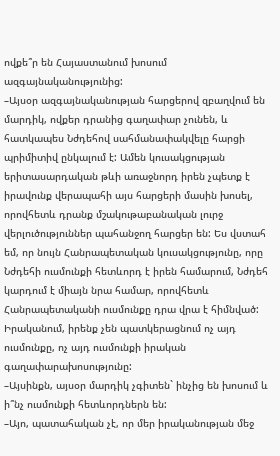ովքե՞ր են Հայաստանում խոսում ազգայնականությունից:
–Այսօր ազգայնականության հարցերով զբաղվում են մարդիկ, ովքեր դրանից գաղափար չունեն, և հատկապես Նժդեհով սահմանափակվելը հարցի պրիմիտիվ ընկալում է: Ամեն կուսակցության երիտասարդական թևի առաջնորդ իրեն չպետք է իրավունք վերապահի այս հարցերի մասին խոսել, որովհետև դրանք մշակութաբանական լուրջ վերլուծություններ պահանջող հարցեր են: Ես վստահ եմ, որ նույն Հանրապետական կուսակցությունը, որը Նժդեհի ուսմունքի հետևորդ է իրեն համարում, Նժդեհ կարդում է միայն նրա համար, որովհետև Հանրապետականի ուսմունքը դրա վրա է հիմնված: Իրականում, իրենք չեն պատկերացնում ոչ այդ ուսմունքը, ոչ այդ ուսմունքի իրական գաղափարախոսությունը:
–Այսինքն, այսօր մարդիկ չգիտեն` ինչից են խոսում և ի՞նչ ուսմունքի հետևորդներն են:
–Այո, պատահական չէ, որ մեր իրականության մեջ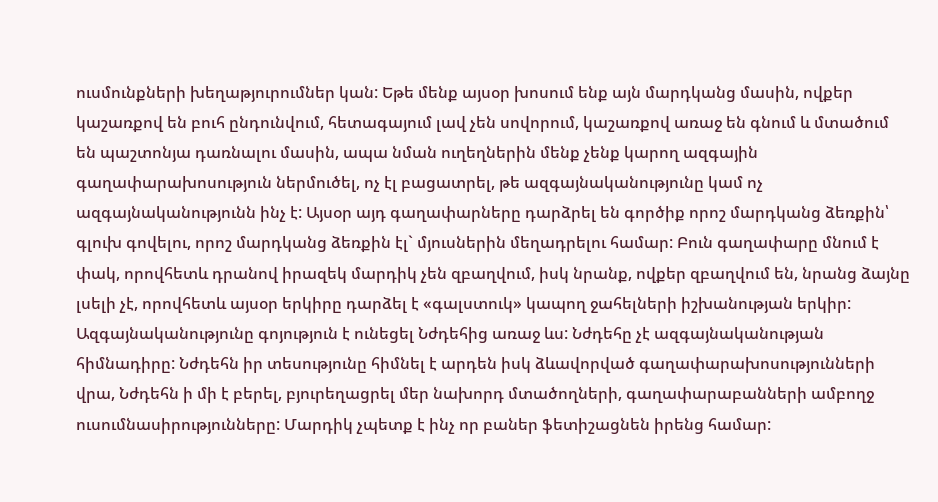ուսմունքների խեղաթյուրումներ կան: Եթե մենք այսօր խոսում ենք այն մարդկանց մասին, ովքեր կաշառքով են բուհ ընդունվում, հետագայում լավ չեն սովորում, կաշառքով առաջ են գնում և մտածում են պաշտոնյա դառնալու մասին, ապա նման ուղեղներին մենք չենք կարող ազգային գաղափարախոսություն ներմուծել, ոչ էլ բացատրել, թե ազգայնականությունը կամ ոչ ազգայնականությունն ինչ է: Այսօր այդ գաղափարները դարձրել են գործիք որոշ մարդկանց ձեռքին՝ գլուխ գովելու, որոշ մարդկանց ձեռքին էլ` մյուսներին մեղադրելու համար: Բուն գաղափարը մնում է փակ, որովհետև դրանով իրազեկ մարդիկ չեն զբաղվում, իսկ նրանք, ովքեր զբաղվում են, նրանց ձայնը լսելի չէ, որովհետև այսօր երկիրը դարձել է «գալստուկ» կապող ջահելների իշխանության երկիր:
Ազգայնականությունը գոյություն է ունեցել Նժդեհից առաջ ևս: Նժդեհը չէ ազգայնականության հիմնադիրը: Նժդեհն իր տեսությունը հիմնել է արդեն իսկ ձևավորված գաղափարախոսությունների վրա, Նժդեհն ի մի է բերել, բյուրեղացրել մեր նախորդ մտածողների, գաղափարաբանների ամբողջ ուսումնասիրությունները: Մարդիկ չպետք է ինչ որ բաներ ֆետիշացնեն իրենց համար: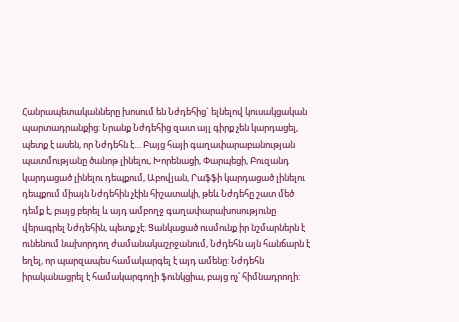Հանրապետականները խոսում են Նժդեհից` ելնելով կուսակցական պարտադրանքից: Նրանք Նժդեհից զատ այլ գիրք չեն կարդացել, պետք է ասեն, որ Նժդեհն է… Բայց հայի գաղափարաբանության պատմությանը ծանոթ լինելու, Խորենացի, Փարպեցի, Բուզանդ կարդացած լինելու դեպքում, Աբովյան, Րաֆֆի կարդացած լինելու դեպքում միայն Նժդեհին չէին հիշատակի, թեև Նժդեհը շատ մեծ դեմք է, բայց բերել և այդ ամբողջ գաղափարախոսությունը վերագրել Նժդեհին, պետք չէ: Ցանկացած ուսմունք իր նշմարներն է ունենում նախորդող ժամանակաշրջանում, Նժդեհն այն հանճարն է եղել, որ պարզապես համակարգել է այդ ամենը: Նժդեհն իրականացրել է համակարգողի ֆունկցիա, բայց ոչ՝ հիմնադրողի: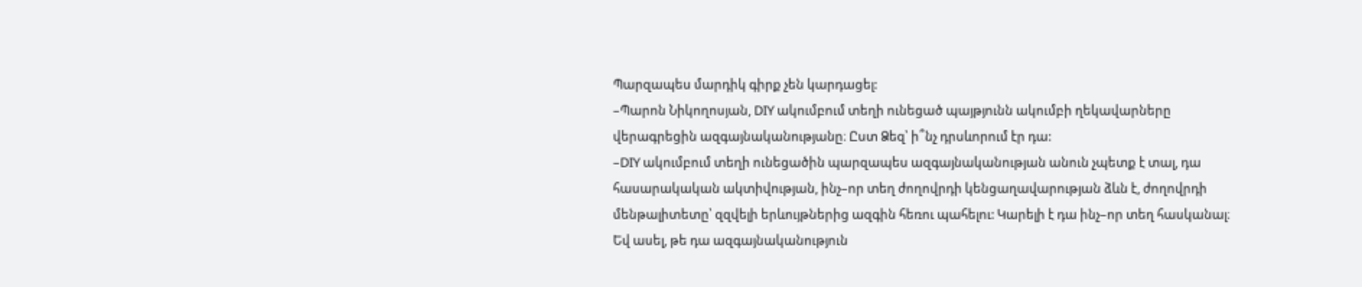Պարզապես մարդիկ գիրք չեն կարդացել:
–Պարոն Նիկողոսյան, DIY ակումբում տեղի ունեցած պայթյունն ակումբի ղեկավարները վերագրեցին ազգայնականությանը։ Ըստ Ձեզ՝ ի՞նչ դրսևորում էր դա:
–DIY ակումբում տեղի ունեցածին պարզապես ազգայնականության անուն չպետք է տալ, դա հասարակական ակտիվության, ինչ–որ տեղ ժողովրդի կենցաղավարության ձևն է, ժողովրդի մենթալիտետը՝ զզվելի երևույթներից ազգին հեռու պահելու: Կարելի է դա ինչ–որ տեղ հասկանալ։ Եվ ասել, թե դա ազգայնականություն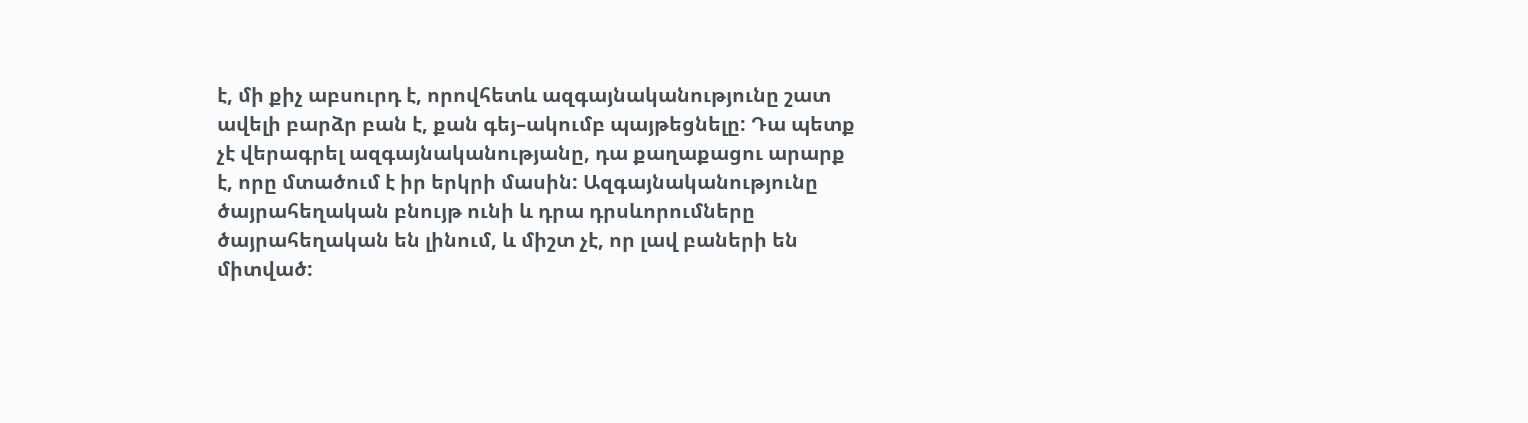է, մի քիչ աբսուրդ է, որովհետև ազգայնականությունը շատ ավելի բարձր բան է, քան գեյ–ակումբ պայթեցնելը: Դա պետք չէ վերագրել ազգայնականությանը, դա քաղաքացու արարք է, որը մտածում է իր երկրի մասին: Ազգայնականությունը ծայրահեղական բնույթ ունի և դրա դրսևորումները ծայրահեղական են լինում, և միշտ չէ, որ լավ բաների են միտված: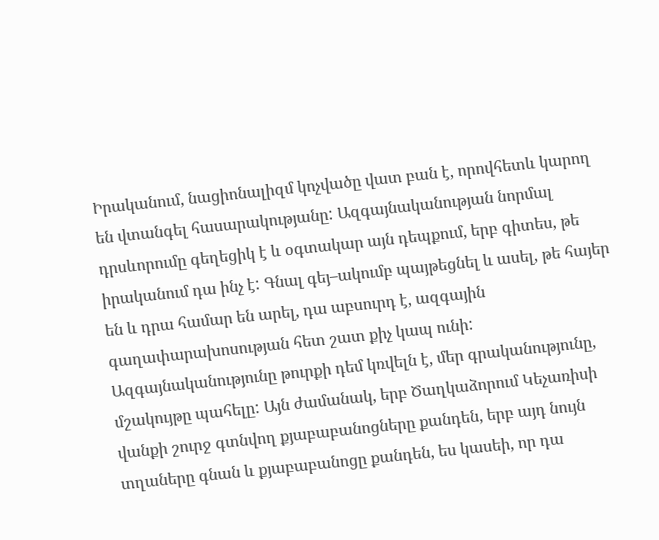Իրականում, նացիոնալիզմ կոչվածը վատ բան է, որովհետև կարող են վտանգել հասարակությանը: Ազգայնականության նորմալ դրսևորումը գեղեցիկ է և օգտակար այն դեպքում, երբ գիտես, թե իրականում դա ինչ է: Գնալ գեյ–ակումբ պայթեցնել և ասել, թե հայեր են և դրա համար են արել, դա աբսուրդ է, ազգային գաղափարախոսության հետ շատ քիչ կապ ունի: Ազգայնականությունը թուրքի դեմ կռվելն է, մեր գրականությունը, մշակույթը պահելը: Այն ժամանակ, երբ Ծաղկաձորում Կեչառիսի վանքի շուրջ գտնվող քյաբաբանոցները քանդեն, երբ այդ նույն տղաները գնան և քյաբաբանոցը քանդեն, ես կասեի, որ դա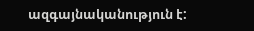ազգայնականություն է: